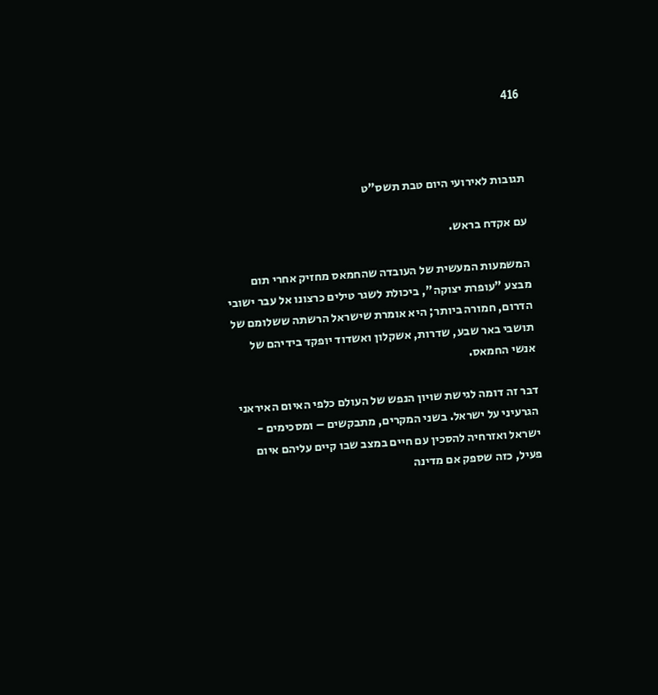416



תגובות לאירועי היום טבת תשס"ט

עם אקדח בראש.

המשמעות המעשית של העובדה שהחמאס מחזיק אחרי תום מבצע "עופרת יצוקה", ביכולת לשגר טילים כרצונו אל עבר ישובי הדרום, חמורה ביותר; היא אומרת שישראל הרשתה ששלומם של תושבי באר שבע, שדרות, אשקלון ואשדוד יופקד בידיהם של אנשי החמאס.

דבר זה דומה לגישת שויון הנפש של העולם כלפי האיום האיראני הגרעיני על ישראל. בשני המקרים, מתבקשים – ומסכימים - ישראל ואזרחיה להסכין עם חיים במצב שבו קיים עליהם איום פעיל, כזה שספק אם מדינה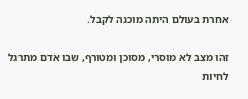אחרת בעולם היתה מוכנה לקבל.

זהו מצב לא מוסרי, מסוכן ומטורף, שבו אדם מתרגל לחיות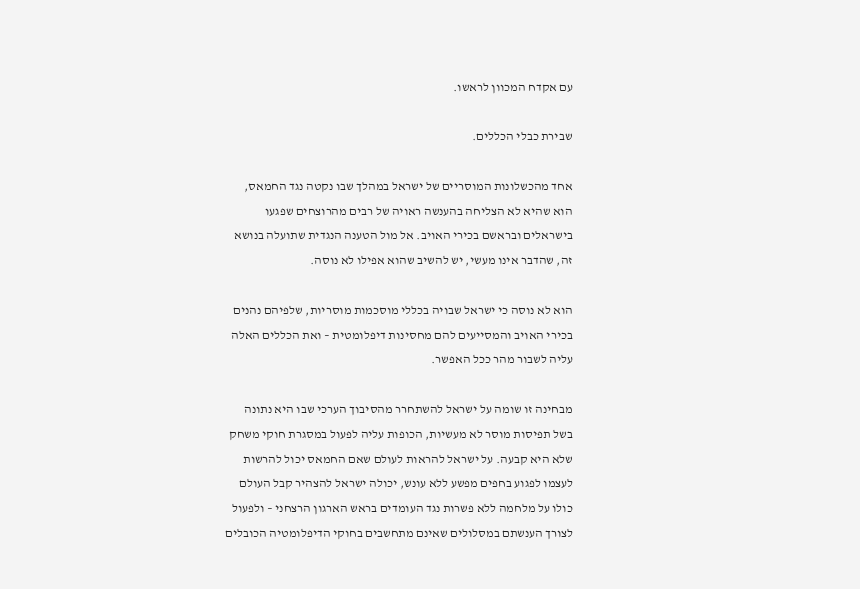עם אקדח המכוון לראשו.

שבירת כבלי הכללים.

אחד מהכשלונות המוסריים של ישראל במהלך שבו נקטה נגד החמאס, הוא שהיא לא הצליחה בהענשה ראויה של רבים מהרוצחים שפגעו בישראלים ובראשם בכירי האויב. אל מול הטענה הנגדית שתועלה בנושא זה, שהדבר אינו מעשי, יש להשיב שהוא אפילו לא נוסה.

הוא לא נוסה כי ישראל שבויה בכללי מוסכמות מוסריות, שלפיהם נהנים בכירי האויב והמסייעים להם מחסינות דיפלומטית – ואת הכללים האלה עליה לשבור מהר ככל האפשר.

מבחינה זו שומה על ישראל להשתחרר מהסיבוך הערכי שבו היא נתונה בשל תפיסות מוסר לא מעשיות, הכופות עליה לפעול במסגרת חוקי משחק שלא היא קבעה. על ישראל להראות לעולם שאם החמאס יכול להרשות לעצמו לפגוע בחפים מפשע ללא עונש, יכולה ישראל להצהיר קבל העולם כולו על מלחמה ללא פשרות נגד העומדים בראש הארגון הרצחני – ולפעול לצורך הענשתם במסלולים שאינם מתחשבים בחוקי הדיפלומטיה הכובלים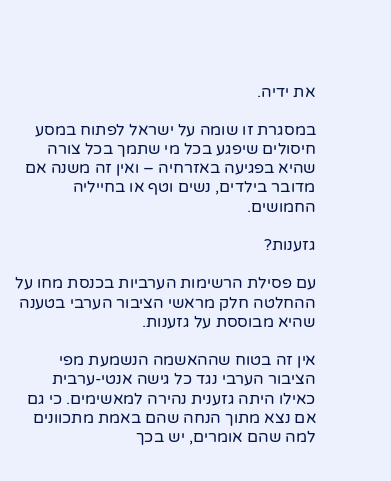את ידיה.

במסגרת זו שומה על ישראל לפתוח במסע חיסולים שיפגע בכל מי שתמך בכל צורה שהיא בפגיעה באזרחיה – ואין זה משנה אם מדובר בילדים, נשים וטף או בחייליה החמושים.

גזענות?

עם פסילת הרשימות הערביות בכנסת מחו על ההחלטה חלק מראשי הציבור הערבי בטענה שהיא מבוססת על גזענות.

אין זה בטוח שההאשמה הנשמעת מפי הציבור הערבי נגד כל גישה אנטי-ערבית כאילו היתה גזענית נהירה למאשימים. כי גם אם נצא מתוך הנחה שהם באמת מתכוונים למה שהם אומרים, יש בכך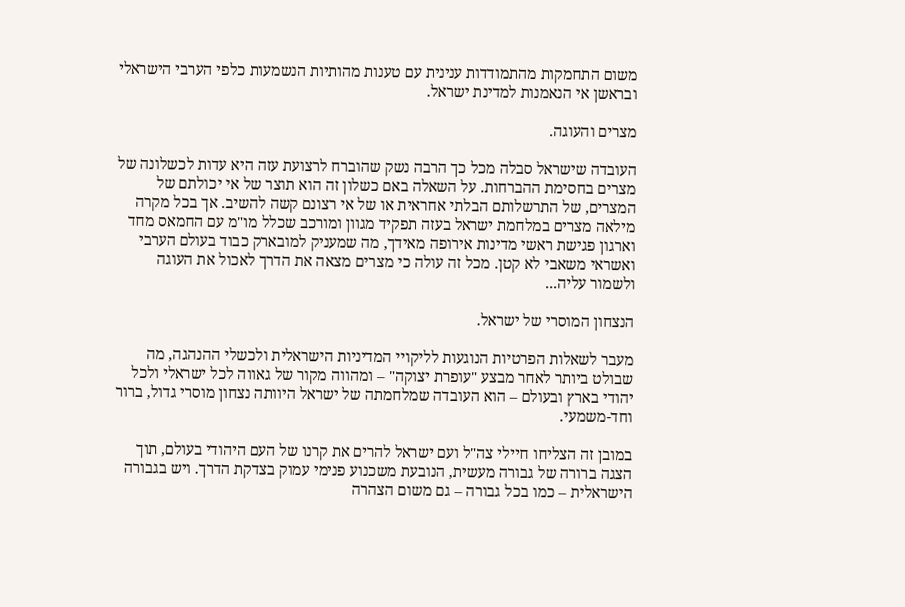משום התחמקות מהתמודדות ענינית עם טענות מהותיות הנשמעות כלפי הערבי הישראלי ובראשן אי הנאמנות למדינת ישראל.

מצרים והעוגה.

העובדה שישראל סבלה מכל כך הרבה נשק שהוברח לרצועת עזה היא עדות לכשלונה של מצרים בחסימת ההברחות. על השאלה באם כשלון זה הוא תוצר של אי יכולתם של המצרים, של התרשלותם הבלתי אחראית או של אי רצונם קשה להשיב. אך בכל מקרה מילאה מצרים במלחמת ישראל בעזה תפקיד מגוון ומורכב שכלל מו"מ עם החמאס מחד וארגון פגישת ראשי מדינות אירופה מאידך, מה שמעניק למובארק כבוד בעולם הערבי ואשראי משאבי לא קטן. מכל זה עולה כי מצרים מצאה את הדרך לאכול את העוגה ולשמור עליה...

הנצחון המוסרי של ישראל.

מעבר לשאלות הפרטיות הנוגעות לליקויי המדיניות הישראלית ולכשלי ההנהגה, מה שבולט ביותר לאחר מבצע "עופרת יצוקה" – ומהווה מקור של גאווה לכל ישראלי ולכל יהודי בארץ ובעולם – הוא העובדה שמלחמתה של ישראל היוותה נצחון מוסרי גדול, ברור וחד-משמעי.

במובן זה הצליחו חיילי צה"ל ועם ישראל להרים את קרנו של העם היהודי בעולם, תוך הצגה ברורה של גבורה מעשית, הנובעת משכנוע פנימי עמוק בצדקת הדרך. ויש בגבורה הישראלית – כמו בכל גבורה – גם משום הצהרה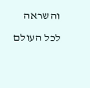והשראה לכל העולם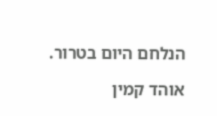הנלחם היום בטרור.

אוהד קמין